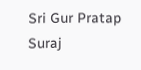Sri Gur Pratap Suraj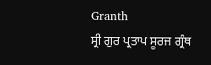Granth
ਸ੍ਰੀ ਗੁਰ ਪ੍ਰਤਾਪ ਸੂਰਜ ਗ੍ਰੰਥ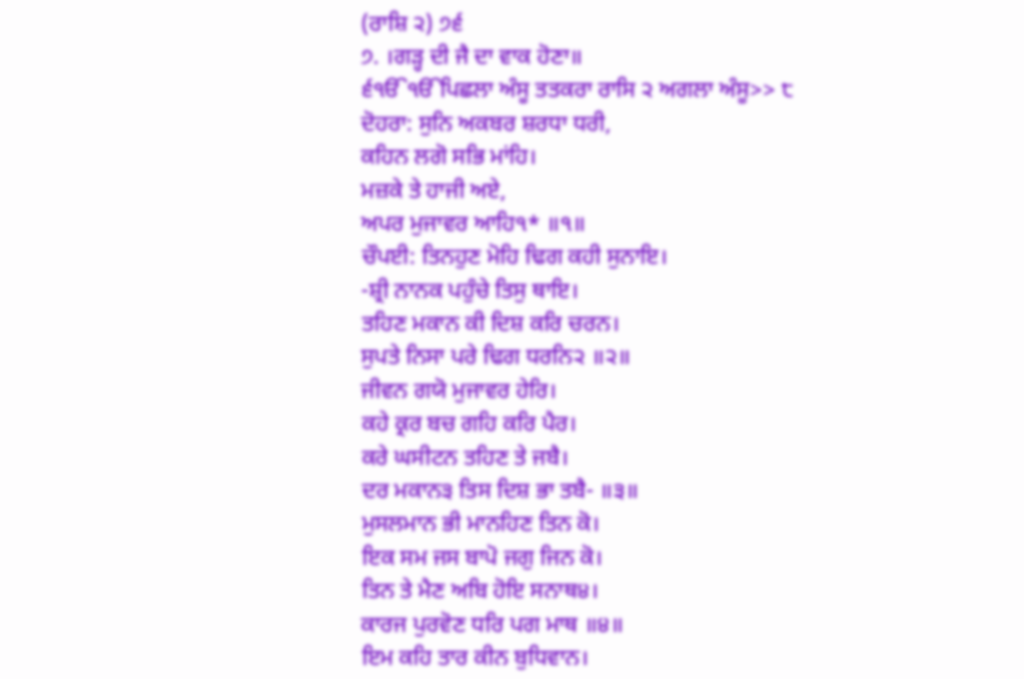(ਰਾਸ਼ਿ ੨) ੭੬
੭. ।ਗੜ੍ਹ ਦੀ ਜੈ ਦਾ ਵਾਕ ਹੋਣਾ॥
੬ੴੴਪਿਛਲਾ ਅੰਸੂ ਤਤਕਰਾ ਰਾਸਿ ੨ ਅਗਲਾ ਅੰਸੂ>> ੮
ਦੋਹਰਾ: ਸੁਨਿ ਅਕਬਰ ਸ਼ਰਧਾ ਧਰੀ,
ਕਹਿਨ ਲਗੋ ਸਭਿ ਮਾਂਹਿ।
ਮਜ਼ਕੇ ਤੇ ਹਾਜੀ ਅਏ,
ਅਪਰ ਮੁਜਾਵਰ ਆਹਿ੧* ॥੧॥
ਚੌਪਈ: ਤਿਨਹੁਣ ਮੋਹਿ ਢਿਗ ਕਹੀ ਸੁਨਾਇ।
-ਸ਼੍ਰੀ ਨਾਨਕ ਪਹੁੰਚੇ ਤਿਸੁ ਥਾਇ।
ਤਹਿਣ ਮਕਾਨ ਕੀ ਦਿਸ਼ ਕਰਿ ਚਰਨ।
ਸੁਪਤੇ ਨਿਸਾ ਪਰੇ ਢਿਗ ਧਰਨਿ੨ ॥੨॥
ਜੀਵਨ ਗਯੋ ਮੁਜਾਵਰ ਹੇਰਿ।
ਕਹੇ ਕ੍ਰਰ ਬਚ ਗਹਿ ਕਰਿ ਪੈਰ।
ਕਰੇ ਘਸੀਟਨ ਤਹਿਣ ਤੇ ਜਬੈ।
ਦਰ ਮਕਾਨ੩ ਤਿਸ ਦਿਸ਼ ਭਾ ਤਬੈ- ॥੩॥
ਮੁਸਲਮਾਨ ਭੀ ਮਾਨਹਿਣ ਤਿਨ ਕੋ।
ਇਕ ਸਮ ਜਸ ਬਾਪੋ ਜਗੁ ਜਿਨ ਕੋ।
ਤਿਨ ਤੇ ਮੈਣ ਅਬਿ ਹੋਇ ਸਨਾਥ੪।
ਕਾਰਜ ਪੁਰਵੋਣ ਧਰਿ ਪਗ ਮਾਥ ॥੪॥
ਇਮ ਕਹਿ ਤਾਰ ਕੀਨ ਬੁਧਿਵਾਨ।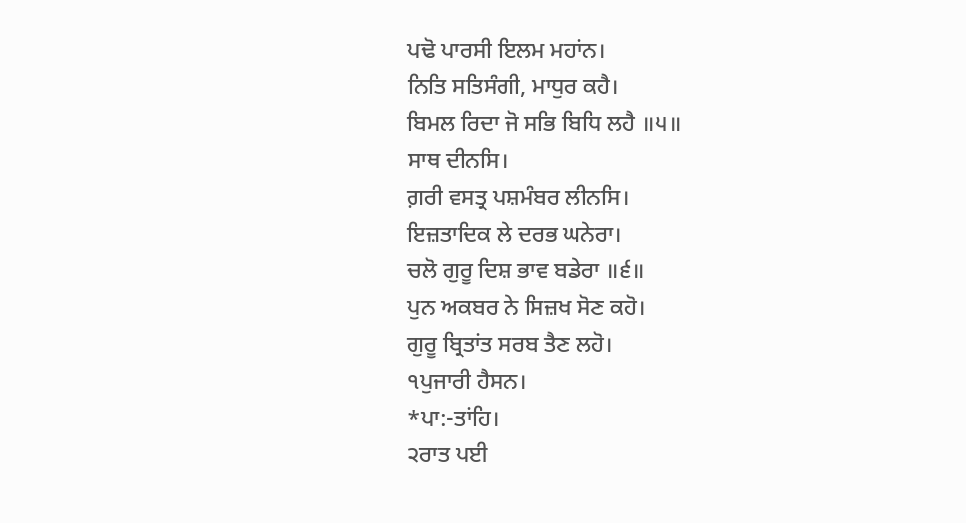ਪਢੋ ਪਾਰਸੀ ਇਲਮ ਮਹਾਂਨ।
ਨਿਤਿ ਸਤਿਸੰਗੀ, ਮਾਧੁਰ ਕਹੈ।
ਬਿਮਲ ਰਿਦਾ ਜੋ ਸਭਿ ਬਿਧਿ ਲਹੈ ॥੫॥
ਸਾਥ ਦੀਨਸਿ।
ਗ਼ਰੀ ਵਸਤ੍ਰ ਪਸ਼ਮੰਬਰ ਲੀਨਸਿ।
ਇਜ਼ਤਾਦਿਕ ਲੇ ਦਰਭ ਘਨੇਰਾ।
ਚਲੋ ਗੁਰੂ ਦਿਸ਼ ਭਾਵ ਬਡੇਰਾ ॥੬॥
ਪੁਨ ਅਕਬਰ ਨੇ ਸਿਜ਼ਖ ਸੋਣ ਕਹੋ।
ਗੁਰੂ ਬ੍ਰਿਤਾਂਤ ਸਰਬ ਤੈਣ ਲਹੋ।
੧ਪੁਜਾਰੀ ਹੈਸਨ।
*ਪਾ:-ਤਾਂਹਿ।
੨ਰਾਤ ਪਈ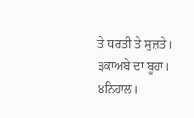ਤੇ ਧਰਤੀ ਤੇ ਸੁਜ਼ਤੇ।
੩ਕਾਅਬੇ ਦਾ ਬੂਹਾ।
੪ਨਿਹਾਲ।